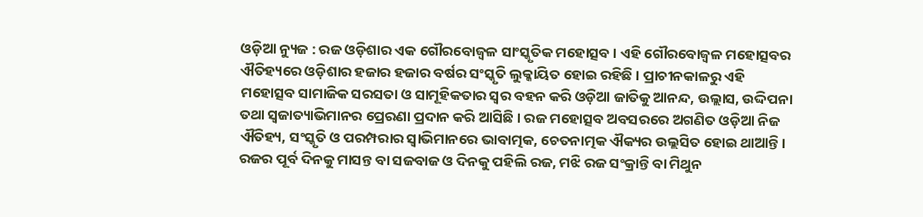ଓଡ଼ିଆ ନ୍ୟୁଜ : ରଜ ଓଡ଼ିଶାର ଏକ ଗୌରବୋଜ୍ୱଳ ସାଂସ୍କୃତିକ ମହୋତ୍ସବ । ଏହି ଗୌରବୋଜ୍ୱଳ ମହୋତ୍ସବର ଐତିହ୍ୟରେ ଓଡ଼ିଶାର ହଜାର ହଜାର ବର୍ଷର ସଂସ୍କୃତି ଲୁକ୍କାୟିତ ହୋଇ ରହିଛି । ପ୍ରାଚୀନକାଳରୁ ଏହି ମହୋତ୍ସବ ସାମାଜିକ ସରସତା ଓ ସାମୂହିକତାର ସ୍ୱର ବହନ କରି ଓଡ଼ିଆ ଜାତିକୁ ଆନନ୍ଦ, ଉଲ୍ଲାସ, ଉଦ୍ଦିପନା ତଥା ସ୍ୱଜାତ୍ୟାଭିମାନର ପ୍ରେରଣା ପ୍ରଦାନ କରି ଆସିଛି । ରଜ ମହୋତ୍ସବ ଅବସରରେ ଅଗଣିତ ଓଡ଼ିଆ ନିଜ ଐତିହ୍ୟ, ସଂସ୍କୃତି ଓ ପରମ୍ପରାର ସ୍ୱାଭିମାନରେ ଭାବାତ୍ମକ, ଚେତନାତ୍ମକ ଐକ୍ୟର ଉଲ୍ଲସିତ ହୋଇ ଥାଆନ୍ତି ।
ରଜର ପୂର୍ବ ଦିନକୁ ମାସନ୍ତ ବା ସଜବାଜ ଓ ଦିନକୁ ପହିଲି ରଜ, ମଝି ରଜ ସଂକ୍ରାନ୍ତି ବା ମିଥୁନ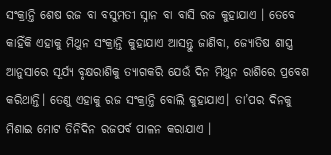ସଂକ୍ରାନ୍ତି ଶେଷ ରଜ ବା ବସୁମତୀ ସ୍ନାନ ବା ବାସି ରଜ କୁହାଯାଏ । ତେବେ କାହିଁକି ଏହାକୁ ମିଥୁନ ସଂକ୍ରାନ୍ତି କୁହାଯାଏ ଆସନ୍ତୁ ଜାଣିବା, ଜ୍ୟୋତିଷ ଶାସ୍ତ୍ର ଆନୁସାରେ ସୂର୍ଯ୍ୟ ବୃକ୍ଷରାଶିକୁ ତ୍ୟାଗକରି ଯେଉଁ ଦିନ ମିଥୁନ ରାଶିରେ ପ୍ରବେଶ କରିଥାନ୍ତି। ତେଣୁ ଏହାକୁ ରଜ ସଂକ୍ରାନ୍ତି ବୋଲି କୁହାଯାଏ। ତା’ପର ଦିନକୁ ମିଶାଇ ମୋଟ ତିନିଦିନ ରଜପର୍ବ ପାଳନ କରାଯାଏ ।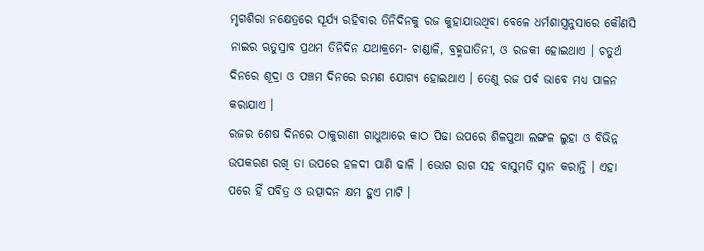ମୃଗଶିରା ନକ୍ଷେତ୍ରରେ ସୂର୍ଯ୍ୟ ରହିବାର ତିନିଦିନକୁ ରଜ କୁହାଯାଉଥିବା ବେଳେ ଧର୍ମଶାସ୍ତ୍ରନୁସାରେ କୌଣସି ନାଇର ଋତୁସ୍ରାବ ପ୍ରଥମ ତିନିଦିନ ଯଥାକ୍ରମେ- ଚାଣ୍ଡାଳି, ବ୍ରହ୍ମଘାତିନୀ, ଓ ରଜକୀ ହୋଇଥାଏ । ଚତୁର୍ଥ ଦିନରେ ଶୂଦ୍ରା ଓ ପଞ୍ଚମ ଦିନରେ ରମଣ ଯୋଗ୍ୟ ହୋଇଥାଏ । ତେଣୁ ରଜ ପର୍ବ ଭାବେ ମଧ୍ୟ ପାଳନ କରାଯାଏ ।
ରଜର ଶେଷ ଦିନରେ ଠାକୁରାଣୀ ଗାଧୁଆରେ କାଠ ପିଢା ଉପରେ ଶିଳପୁଆ ଲଙ୍ଗଳ ଲୁହା ଓ ବିଭିନ୍ନ ଉପକରଣ ରଖି ତା ଉପରେ ହଳଦୀ ପାଣି ଢାଳି । ଭୋଗ ରାଗ ସହ ବାସୁମତି ସ୍ନାନ କରାନ୍ତି । ଏହା ପରେ ହିଁ ପବିତ୍ର ଓ ଉତ୍ପାଦନ କ୍ଷମ ହୁଏ ମାଟି ।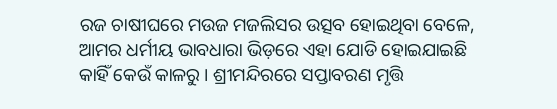ରଜ ଚାଷୀଘରେ ମଉଜ ମଜଲିସର ଉତ୍ସବ ହୋଇଥିବା ବେଳେ, ଆମର ଧର୍ମୀୟ ଭାବଧାରା ଭିଡ଼ରେ ଏହା ଯୋଡି ହୋଇଯାଇଛି କାହିଁ କେଉଁ କାଳରୁ । ଶ୍ରୀମନ୍ଦିରରେ ସପ୍ତାବରଣ ମୃତ୍ତି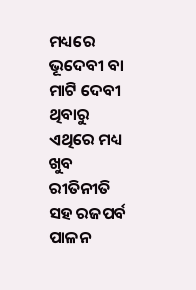ମଧ୍ୟରେ ଭୂଦେବୀ ବା ମାଟି ଦେବୀ ଥିବାରୁ ଏଥିରେ ମଧ୍ୟ ଖୁବ ରୀତିନୀତି ସହ ରଜପର୍ବ ପାଳନ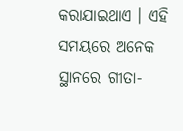କରାଯାଇଥାଏ । ଏହି ସମୟରେ ଅନେକ ସ୍ଥାନରେ ଗୀତା-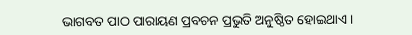ଭାଗବତ ପାଠ ପାରାୟଣ ପ୍ରବଚନ ପ୍ରଭୁତି ଅନୁଷ୍ଠିତ ହୋଇଥାଏ ।